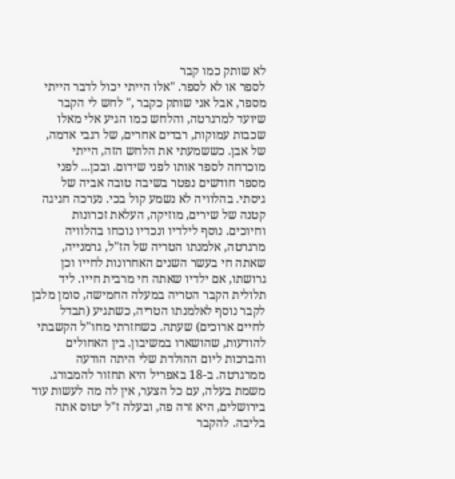לא שותק כמו קבר
לספר או לא לספר. "אלו הייתי יכול לדבר הייתי מספר, אבל אני שותק כקבר ," לחש לי הקבר שיועד למרגרטה, והלחש כמו הגיע אלי מאלו שכבות עמוקות, רבדים אחרים, של רגבי אדמה, של אבן. כששמעתי את הלחש הזה, הייתי מוכרחה לספר אותו לפני שידום. ובכן... לפני מספר חודשים נפטר בשיבה טובה אביה של גיסתי. בהלוויה לא נשמע קול בכי. נערכה חגיגה קטנה של שירים, מוזיקה, העלאת זכרונות וחיוכים. נוסף לילדיו ונכדיו נוכחו בהלוויה מרגרטה, אלמנתו הטריה של הז"ל, גרמנייה, שאתה חי בעשר השנים האחרונות לחייו וכן גרושתו, אם ילדיו שאתה חי מרבית חייו. ליד תלולית הקבר הטריה במעלה החמישה, סומן מלבן לקבר נוסף לאלמנתו הטריה, כשתגיע (תבדל לחיים ארוכים) שעתה. כשחזרתי מחו"ל הקשבתי להודעות, שהושארו במשיבון. בין האחולים והברכות ליום ההולדת שלי היתה הודעה ממרגרטה. ב-18 באפריל היא תחזור להמבורג. משמת בעלה, עם כל הצער, אין לה מה לעשות עוד בירושלים, היא זרה פה, ובעלה ז"ל יטוס אתה בליבה. להקבר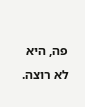פה, היא לא רוצה.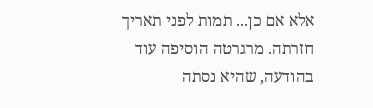אלא אם כן... תמות לפני תאריך חזרתה. מרגרטה הוסיפה עוד בהודעה, שהיא נסתה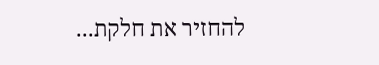להחזיר את חלקת...